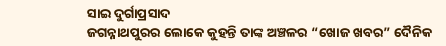ସାଇ ଦୁର୍ଗାପ୍ରସାଦ
ଜଗନ୍ନାଥପୁରର ଲୋକେ କୁହନ୍ତି ତାଙ୍କ ଅଞ୍ଚଳର “ଖୋଜ ଖବର” ଦୈନିକ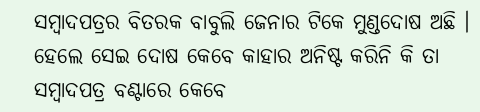ସମ୍ବାଦପତ୍ରର ବିତରକ ବାବୁଲି ଜେନାର ଟିକେ ମୁଣ୍ଡଦୋଷ ଅଛି । ହେଲେ ସେଇ ଦୋଷ କେବେ କାହାର ଅନିଷ୍ଟ କରିନି କି ତା ସମ୍ବାଦପତ୍ର ବଣ୍ଟାରେ କେବେ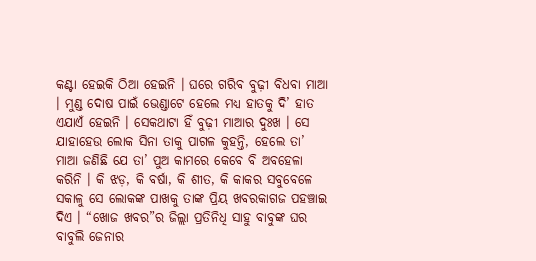କଣ୍ଟା ହେଇକି ଠିଆ ହେଇନି । ଘରେ ଗରିବ ବୁଢ଼ୀ ବିଧବା ମାଆ । ମୁଣ୍ଡ ଦୋଷ ପାଇଁ ଭେଣ୍ଡାଟେ ହେଲେ ମଧ୍ୟ ହାତକୁ ଦି’ ହାତ ଏଯାଏଁ ହେଇନି । ସେକଥାଟା ହିଁ ବୁଢ଼ୀ ମାଆର ଦୁଃଖ । ସେ ଯାହାହେଉ ଲୋକ ସିନା ତାକୁ ପାଗଳ କୁହନ୍ତି, ହେଲେ ତା’ ମାଆ ଜଣିଛି ଯେ ତା’ ପୁଅ କାମରେ କେବେ ବି ଅବହେଳା କରିନି । କି ଝଡ଼, କି ବର୍ଷା, କି ଶୀତ, କି କାକର ସବୁବେଳେ ସକାଳୁ ସେ ଲୋକଙ୍କ ପାଖକୁ ତାଙ୍କ ପ୍ରିୟ ଖବରକାଗଜ ପହଞ୍ଚାଇ ଦିଏ । “ଖୋଜ ଖବର”ର ଜିଲ୍ଲା ପ୍ରତିନିଧି ସାହୁ ବାବୁଙ୍କ ଘର ବାବୁଲି ଜେନାର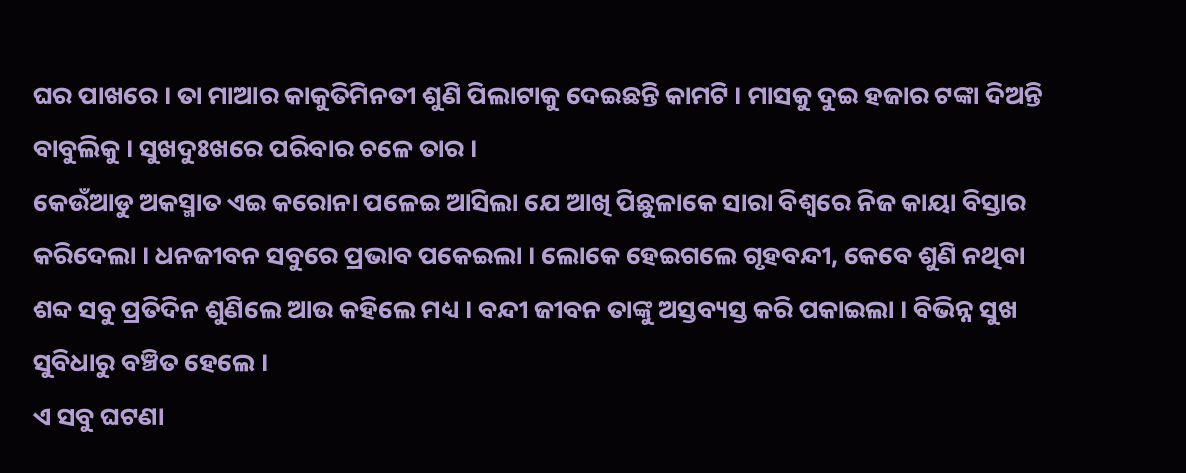ଘର ପାଖରେ । ତା ମାଆର କାକୁତିମିନତୀ ଶୁଣି ପିଲାଟାକୁ ଦେଇଛନ୍ତି କାମଟି । ମାସକୁ ଦୁଇ ହଜାର ଟଙ୍କା ଦିଅନ୍ତି ବାବୁଲିକୁ । ସୁଖଦୁଃଖରେ ପରିବାର ଚଳେ ତାର ।
କେଉଁଆଡୁ ଅକସ୍ମାତ ଏଇ କରୋନା ପଳେଇ ଆସିଲା ଯେ ଆଖି ପିଛୁଳାକେ ସାରା ବିଶ୍ଵରେ ନିଜ କାୟା ବିସ୍ତାର କରିଦେଲା । ଧନଜୀବନ ସବୁରେ ପ୍ରଭାବ ପକେଇଲା । ଲୋକେ ହେଇଗଲେ ଗୃହବନ୍ଦୀ, କେବେ ଶୁଣି ନଥିବା ଶବ୍ଦ ସବୁ ପ୍ରତିଦିନ ଶୁଣିଲେ ଆଉ କହିଲେ ମଧ୍ୟ । ବନ୍ଦୀ ଜୀବନ ତାଙ୍କୁ ଅସ୍ତବ୍ୟସ୍ତ କରି ପକାଇଲା । ବିଭିନ୍ନ ସୁଖ ସୁବିଧାରୁ ବଞ୍ଚିତ ହେଲେ ।
ଏ ସବୁ ଘଟଣା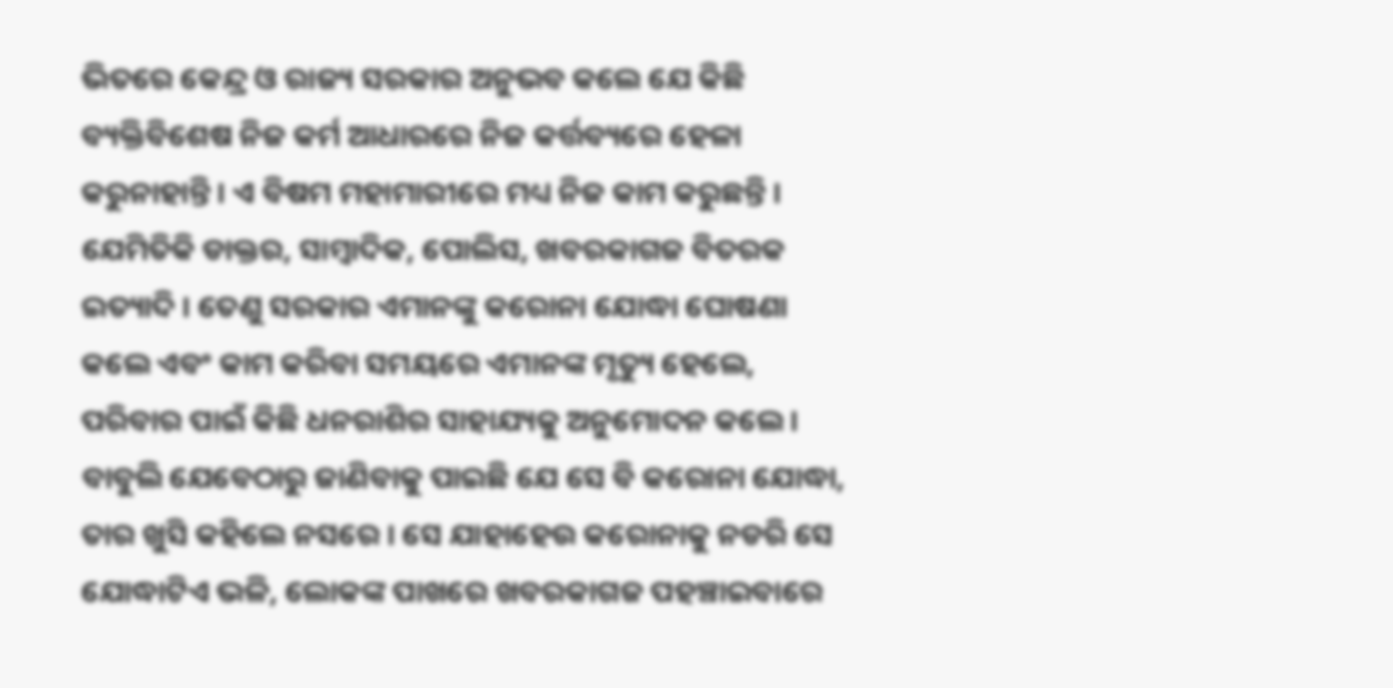ଭିତରେ କେନ୍ଦ୍ର ଓ ରାଜ୍ୟ ସରକାର ଅନୁଭବ କଲେ ଯେ କିଛି ବ୍ୟକ୍ତିବିଶେଷ ନିଜ କର୍ମ ଆଧାରରେ ନିଜ କର୍ତ୍ତବ୍ୟରେ ହେଳା କରୁନାହାନ୍ତି । ଏ ବିଷମ ମହାମାରୀରେ ମଧ୍ୟ ନିଜ କାମ କରୁଛନ୍ତି । ଯେମିତିକି ଡାକ୍ତର, ସାମ୍ବାଦିକ, ପୋଲିସ, ଖବରକାଗଜ ବିତରକ ଇତ୍ୟାଦି । ତେଣୁ ସରକାର ଏମାନଙ୍କୁ କରୋନା ଯୋଦ୍ଧା ଘୋଷଣା କଲେ ଏବଂ କାମ କରିବା ସମୟରେ ଏମାନଙ୍କ ମୃତ୍ୟୁ ହେଲେ, ପରିବାର ପାଇଁ କିଛି ଧନରାଶିର ସାହାଯ୍ୟକୁ ଅନୁମୋଦନ କଲେ ।
ବାବୁଲି ଯେବେଠାରୁ ଜାଣିବାକୁ ପାଇଛି ଯେ ସେ ବି କରୋନା ଯୋଦ୍ଧା, ତାର ଖୁସି କହିଲେ ନସରେ । ସେ ଯାହାହେଉ କରୋନାକୁ ନଡରି ସେ ଯୋଦ୍ଧାଟିଏ ଭଳି, ଲୋକଙ୍କ ପାଖରେ ଖବରକାଗଜ ପହଞ୍ଚାଇବାରେ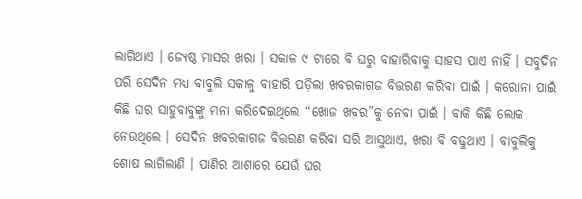ଲାଗିଥାଏ । ଜ୍ୟେଷ୍ଠ ମାସର ଖରା । ସକାଳ ୯ ଟାରେ ବି ଘରୁ ବାହାରିବାକୁ ସାହସ ପାଏ ନାହିଁ । ସବୁଦିନ ପରି ସେଦିନ ମଧ୍ୟ ବାବୁଲି ସକାଳୁ ବାହାରି ପଡ଼ିଲା ଖବରକାଗଜ ବିତ୍ତରଣ କରିବା ପାଇଁ । କରୋନା ପାଇଁ କିଛି ଘର ସାହୁବାବୁଙ୍କୁ ମନା କରିଦେଇଥିଲେ “ଖୋଜ ଖବର”କୁ ନେବା ପାଇଁ । ବାକି କିଛି ଲୋକ ନେଉଥିଲେ । ସେଦିନ ଖବରକାଗଜ ବିତ୍ତରଣ କରିବା ସରି ଆସୁଥାଏ, ଖରା ବି ବଢୁଥାଏ । ବାବୁଲିକୁ ଶୋଷ ଲାଗିଲାଣି । ପାଣିର ଆଶାରେ ଯେଉଁ ଘର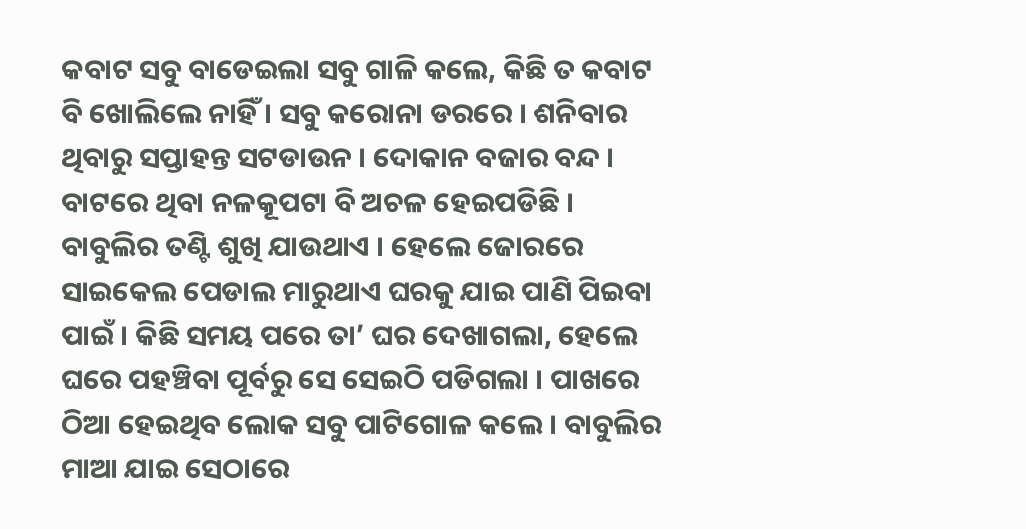କବାଟ ସବୁ ବାଡେଇଲା ସବୁ ଗାଳି କଲେ, କିଛି ତ କବାଟ ବି ଖୋଲିଲେ ନାହିଁ । ସବୁ କରୋନା ଡରରେ । ଶନିବାର ଥିବାରୁ ସପ୍ତାହନ୍ତ ସଟଡାଉନ । ଦୋକାନ ବଜାର ବନ୍ଦ । ବାଟରେ ଥିବା ନଳକୂପଟା ବି ଅଚଳ ହେଇପଡିଛି । ବାବୁଲିର ତଣ୍ଟି ଶୁଖି ଯାଉଥାଏ । ହେଲେ ଜୋରରେ ସାଇକେଲ ପେଡାଲ ମାରୁଥାଏ ଘରକୁ ଯାଇ ପାଣି ପିଇବା ପାଇଁ । କିଛି ସମୟ ପରେ ତା’ ଘର ଦେଖାଗଲା, ହେଲେ ଘରେ ପହଞ୍ଚିବା ପୂର୍ବରୁ ସେ ସେଇଠି ପଡିଗଲା । ପାଖରେ ଠିଆ ହେଇଥିବ ଲୋକ ସବୁ ପାଟିଗୋଳ କଲେ । ବାବୁଲିର ମାଆ ଯାଇ ସେଠାରେ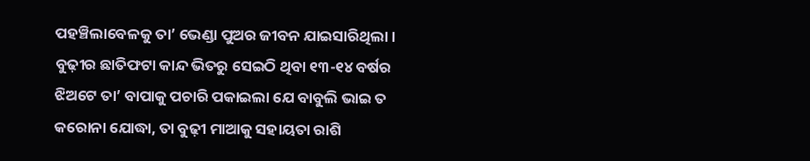ପହଞ୍ଚିଲାବେଳକୁ ତା’ ଭେଣ୍ଡା ପୁଅର ଜୀବନ ଯାଇସାରିଥିଲା । ବୁଢ଼ୀର ଛାତିଫଟା କାନ୍ଦ ଭିତରୁ ସେଇଠି ଥିବା ୧୩-୧୪ ବର୍ଷର ଝିଅଟେ ତା’ ବାପାକୁ ପଚାରି ପକାଇଲା ଯେ ବାବୁଲି ଭାଇ ତ କରୋନା ଯୋଦ୍ଧା, ତା ବୁଢ଼ୀ ମାଆକୁ ସହାୟତା ରାଶି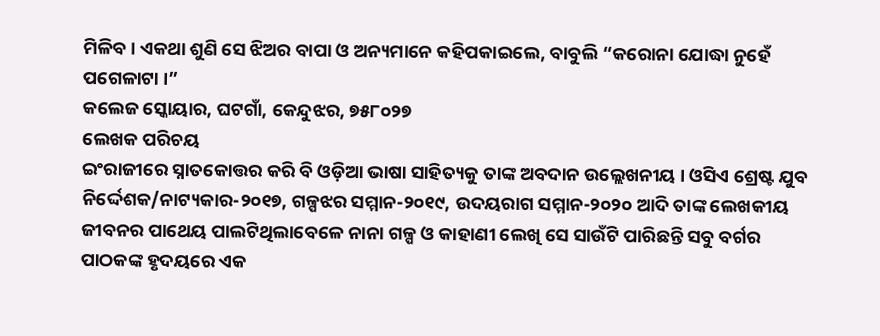ମିଳିବ । ଏକଥା ଶୁଣି ସେ ଝିଅର ବାପା ଓ ଅନ୍ୟମାନେ କହିପକାଇଲେ, ବାବୁଲି “କରୋନା ଯୋଦ୍ଧା ନୁହେଁ ପଗେଳାଟା ।”
କଲେଜ ସ୍କୋୟାର, ଘଟଗାଁ, କେନ୍ଦୁଝର, ୭୫୮୦୨୭
ଲେଖକ ପରିଚୟ
ଇଂରାଜୀରେ ସ୍ନାତକୋତ୍ତର କରି ବି ଓଡ଼ିଆ ଭାଷା ସାହିତ୍ୟକୁ ତାଙ୍କ ଅବଦାନ ଉଲ୍ଲେଖନୀୟ । ଓସିଏ ଶ୍ରେଷ୍ଟ ଯୁବ ନିର୍ଦ୍ଦେଶକ/ନାଟ୍ୟକାର-୨୦୧୭, ଗଳ୍ପଝର ସମ୍ମାନ-୨୦୧୯, ଉଦୟରାଗ ସମ୍ମାନ-୨୦୨୦ ଆଦି ତାଙ୍କ ଲେଖକୀୟ ଜୀବନର ପାଥେୟ ପାଲଟିଥିଲାବେଳେ ନାନା ଗଳ୍ପ ଓ କାହାଣୀ ଲେଖି ସେ ସାଉଁଟି ପାରିଛନ୍ତି ସବୁ ବର୍ଗର ପାଠକଙ୍କ ହୃଦୟରେ ଏକ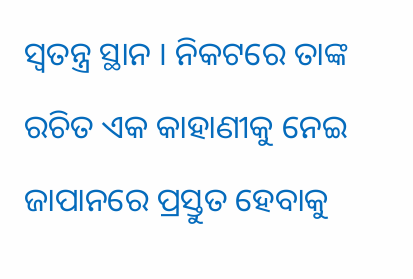ସ୍ଵତନ୍ତ୍ର ସ୍ଥାନ । ନିକଟରେ ତାଙ୍କ ରଚିତ ଏକ କାହାଣୀକୁ ନେଇ ଜାପାନରେ ପ୍ରସ୍ତୁତ ହେବାକୁ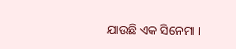ଯାଉଛି ଏକ ସିନେମା ।